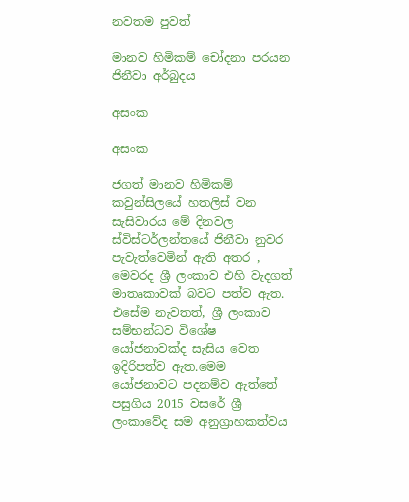නවතම පුවත්

මානව හිමිකම් චෝදනා පරයන ජිනීවා අර්බුදය

අසංක

අසංක

ජගත් මානව හිමිකම් කවුන්සිලයේ හතලිස් වන සැසිවාරය මේ දිනවල ස්විස්ටර්ලන්තයේ ජිනීවා නුවර පැවැත්වෙමින් ඇති අතර , මෙවරද ශ්‍රී ලංකාව එහි වැදගත් මාතෘකාවක් බවට පත්ව ඇත. එසේම නැවතත්, ශ්‍රී ලංකාව සම්භන්ධව විශේෂ යෝජනාවක්ද සැසිය වෙත ඉදිරිපත්ව ඇත.මෙම යෝජනාවට පදනම්ව ඇත්තේ පසුගිය 2015 වසරේ ශ්‍රී ලංකාවේද සම අනුග්‍රාහකත්වය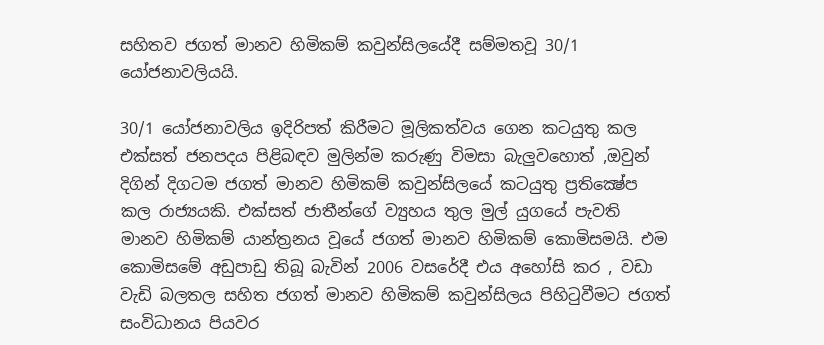සහිතව ජගත් මානව හිමිකම් කවුන්සිලයේදී සම්මතවූ 30/1 යෝජනාවලියයි.

30/1 යෝජනාවලිය ඉදිරිපත් කිරීමට මූලිකත්වය ගෙන කටයුතු කල එක්සත් ජනපදය පිළිබඳව මුලින්ම කරුණු විමසා බැලුවහොත් ,ඔවුන් දිගින් දිගටම ජගත් මානව හිමිකම් කවුන්සිලයේ කටයුතු ප්‍රතික්‍ෂේප කල රාජ්‍යයකි. එක්සත් ජාතීන්ගේ ව්‍යුහය තුල මුල් යුගයේ පැවති මානව හිමිකම් යාන්ත්‍රනය වූයේ ජගත් මානව හිමිකම් කොමිසමයි. එම කොමිසමේ අඩුපාඩු තිබූ බැවින් 2006 වසරේදී එය අහෝසි කර , වඩා වැඩි බලතල සහිත ජගත් මානව හිමිකම් කවුන්සිලය පිහිටුවීමට ජගත් සංවිධානය පියවර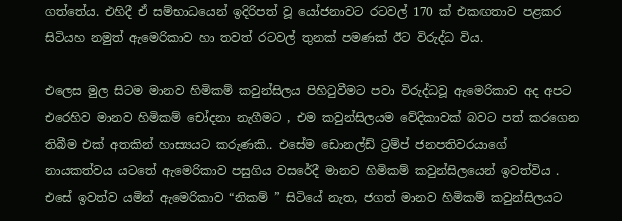ගත්තේය. එහිදී ඒ සම්භාධයෙන් ඉදිරිපත් වූ යෝජනාවට රටවල් 170 ක් එකඟතාව පළකර සිටියහ නමුත් ඇමෙරිකාව හා තවත් රටවල් තුනක් පමණක් ඊට විරුද්ධ විය.

එලෙස මුල සිටම මානව හිමිකම් කවුන්සිලය පිහිටුවීමට පවා විරුද්ධවූ ඇමෙරිකාව අද අපට එරෙහිව මානව හිමිකම් චෝදනා නැගීමට , එම කවුන්සිලයම වේදිකාවක් බවට පත් කරගෙන තිබීම එක් අතකින් හාස්‍යයට කරුණකි.. එසේම ඩොනල්ඩ් ට්‍රම්ප් ජනපතිවරයාගේ නායකත්වය යටතේ ඇමෙරිකාව පසුගිය වසරේදී මානව හිමිකම් කවුන්සිලයෙන් ඉවත්විය . එසේ ඉවත්ව යමින් ඇමෙරිකාව “නිකම් ” සිටියේ නැත, ජගත් මානව හිමිකම් කවුන්සිලයට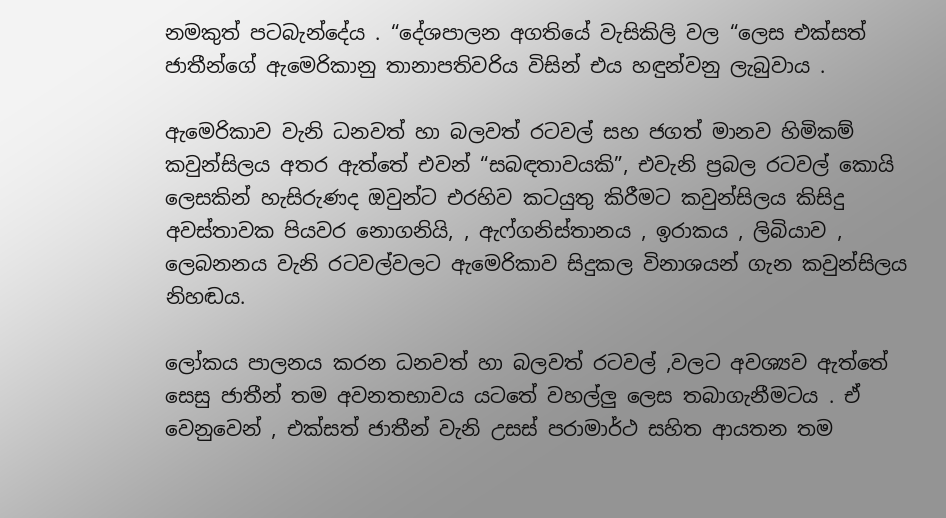නමකුත් පටබැන්දේය . “දේශපාලන අගතියේ වැසිකිලි වල “ලෙස එක්සත් ජාතීන්ගේ ඇමෙරිකානු තානාපතිවරිය විසින් එය හඳුන්වනු ලැබුවාය .

ඇමෙරිකාව වැනි ධනවත් හා බලවත් රටවල් සහ ජගත් මානව හිමිකම් කවුන්සිලය අතර ඇත්තේ එවන් “සබඳතාවයකි”, එවැනි ප්‍රබල රටවල් කොයි ලෙසකින් හැසිරුණද ඔවුන්ට එරහිව කටයුතු කිරීමට කවුන්සිලය කිසිදු අවස්තාවක පියවර නොගනියි, , ඇෆ්ගනිස්තානය , ඉරාකය , ලිබියාව , ලෙබනනය වැනි රටවල්වලට ඇමෙරිකාව සිදුකල විනාශයන් ගැන කවුන්සිලය නිහඬය.

ලෝකය පාලනය කරන ධනවත් හා බලවත් රටවල් ,වලට අවශ්‍යව ඇත්තේ සෙසු ජාතීන් තම අවනතභාවය යටතේ වහල්ලු ලෙස තබාගැනීමටය . ඒ වෙනුවෙන් , එක්සත් ජාතීන් වැනි උසස් පරාමාර්ථ සහිත ආයතන තම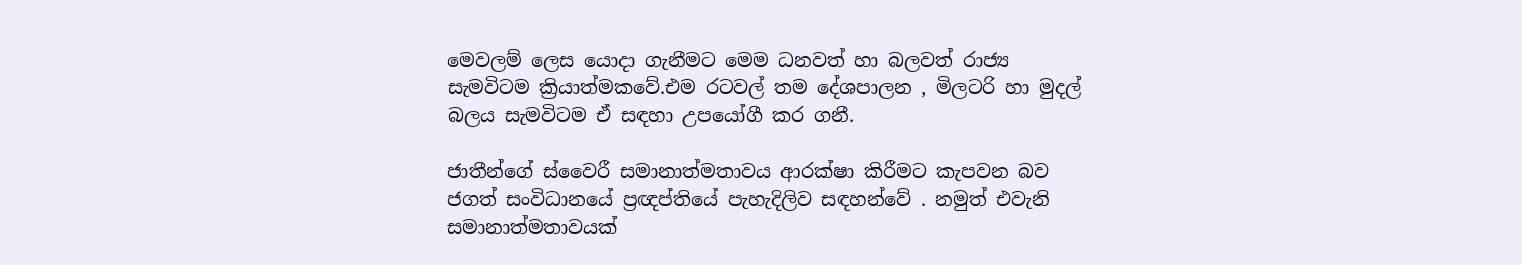මෙවලම් ලෙස යොදා ගැනීමට මෙම ධනවත් හා බලවත් රාජ්‍ය සැමවිටම ක්‍රියාත්මකවේ.එම රටවල් තම දේශපාලන , මිලටරි හා මුදල් බලය සැමවිටම ඒ සඳහා උපයෝගී කර ගනී.

ජාතීන්ගේ ස්වෛරී සමානාත්මතාවය ආරක්ෂා කිරීමට කැපවන බව ජගත් සංවිධානයේ ප්‍රඥප්තියේ පැහැදිලිව සඳහන්වේ . නමුත් එවැනි සමානාත්මතාවයක්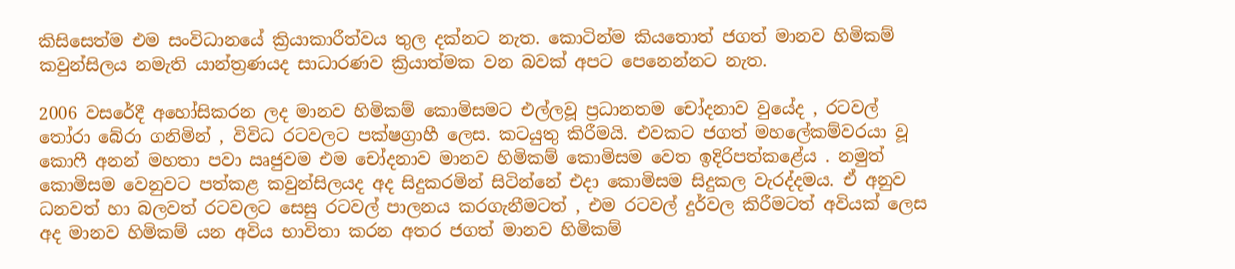කිසිසෙත්ම එම සංවිධානයේ ක්‍රියාකාරීත්වය තුල දක්නට නැත. කොටින්ම කියතොත් ජගත් මානව හිමිකම් කවුන්සිලය නමැති යාන්ත්‍රණයද සාධාරණව ක්‍රියාත්මක වන බවක් අපට පෙනෙන්නට නැත.

2006 වසරේදී අහෝසිකරන ලද මානව හිමිකම් කොමිසමට එල්ලවූ ප්‍රධානතම චෝදනාව වුයේද , රටවල් තෝරා බේරා ගනිමින් , විවිධ රටවලට පක්ෂග්‍රාහී ලෙස. කටයුතු කිරීමයි. එවකට ජගත් මහලේකම්වරයා වූ කොෆී අනන් මහතා පවා ඍජුවම එම චෝදනාව මානව හිමිකම් කොමිසම වෙත ඉදිරිපත්කළේය . නමුත් කොමිසම වෙනුවට පත්කළ කවුන්සිලයද අද සිදුකරමින් සිටින්නේ එදා කොමිසම සිදුකල වැරද්දමය. ඒ අනුව ධනවත් හා බලවත් රටවලට සෙසු රටවල් පාලනය කරගැනීමටත් , එම රටවල් දුර්වල කිරීමටත් අවියක් ලෙස අද මානව හිමිකම් යන අවිය භාවිතා කරන අතර ජගත් මානව හිමිකම්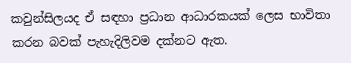කවුන්සිලයද ඒ සඳහා ප්‍රධාන ආධාරකයක් ලෙස භාවිතා කරන බවක් පැහැදිලිවම දක්නට ඇත.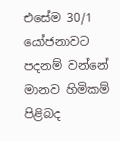එසේම 30/1 යෝජනාවට පදනම් වන්නේ මානව හිමිකම් පිළිබද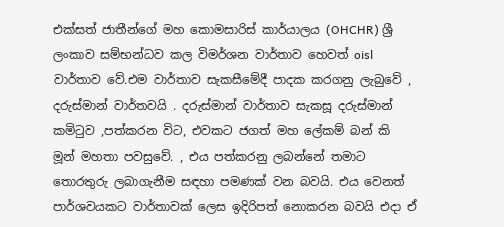එක්සත් ජාතීන්ගේ මහ කොමසාරිස් කාර්යාලය (OHCHR) ශ්‍රී ලංකාව සම්භන්ධව කල විමර්ශන වාර්තාව හෙවත් oisl වාර්තාව වේ.එම වාර්තාව සැකසීමේදී පාදක කරගනු ලැබුවේ , දරුස්මාන් වාර්තවයි . දරුස්මාන් වාර්තාව සැකසූ දරුස්මාන් කමිටුව ,පත්කරන විට, එවකට ජගත් මහ ලේකම් බන් කි මූන් මහතා පවසුවේ. , එය පත්කරනු ලබන්නේ තමාට තොරතුරු ලබාගැනීම සඳහා පමණක් වන බවයි. එය වෙනත් පාර්ශවයකට වාර්තාවක් ලෙස ඉදිරිපත් නොකරන බවයි එදා ඒ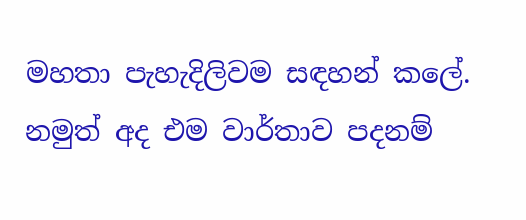මහතා පැහැදිලිවම සඳහන් කලේ. නමුත් අද එම වාර්තාව පදනම්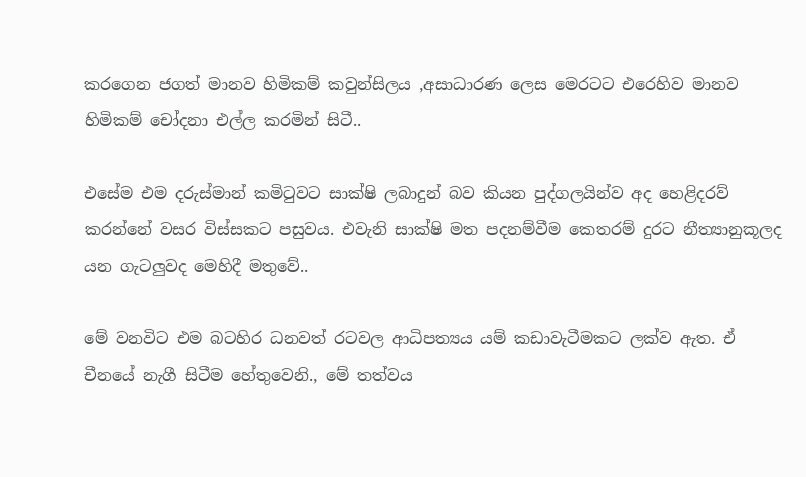කරගෙන ජගත් මානව හිමිකම් කවුන්සිලය ,අසාධාරණ ලෙස මෙරටට එරෙහිව මානව හිමිකම් චෝදනා එල්ල කරමින් සිටී..

එසේම එම දරුස්මාන් කමිටුවට සාක්ෂි ලබාදුන් බව කියන පුද්ගලයින්ව අද හෙළිදරව් කරන්නේ වසර විස්සකට පසුවය. එවැනි සාක්ෂි මත පදනම්වීම කෙතරම් දුරට නීත්‍යානුකූලද යන ගැටලුවද මෙහිදී මතුවේ..

මේ වනවිට එම බටහිර ධනවත් රටවල ආධිපත්‍යය යම් කඩාවැටීමකට ලක්ව ඇත. ඒ චීනයේ නැගී සිටීම හේතුවෙනි., මේ තත්වය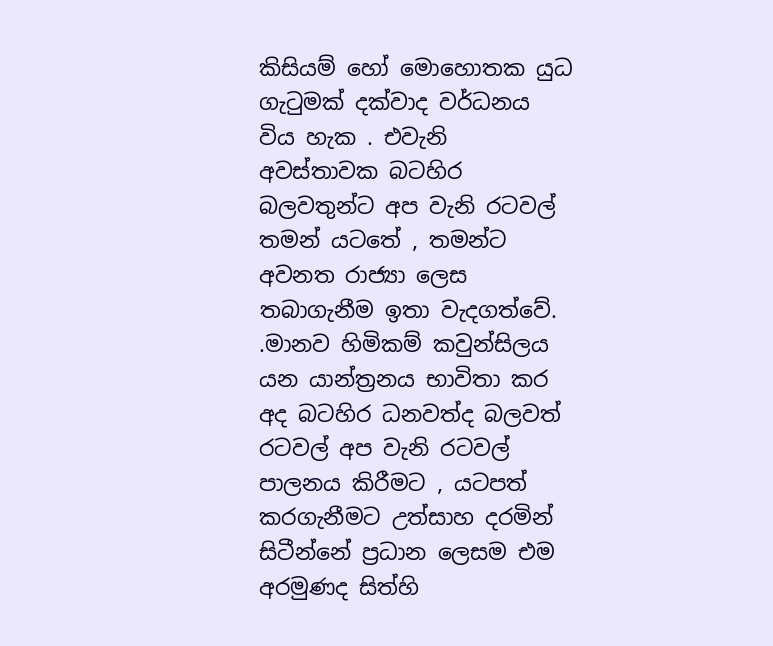කිසියම් හෝ මොහොතක යුධ ගැටුමක් දක්වාද වර්ධනය විය හැක . එවැනි අවස්තාවක බටහිර බලවතුන්ට අප වැනි රටවල් තමන් යටතේ , තමන්ට අවනත රාජ්‍යා ලෙස තබාගැනීම ඉතා වැදගත්වේ. .මානව හිමිකම් කවුන්සිලය යන යාන්ත්‍රනය භාවිතා කර අද බටහිර ධනවත්ද බලවත් රටවල් අප වැනි රටවල් පාලනය කිරීමට , යටපත් කරගැනීමට උත්සාහ දරමින් සිටීන්නේ ප්‍රධාන ලෙසම එම අරමුණද සිත්හි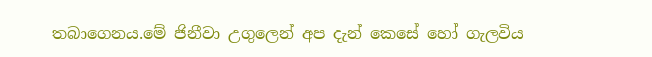තබාගෙනය.මේ ජිනීවා උගුලෙන් අප දැන් කෙසේ හෝ ගැලවිය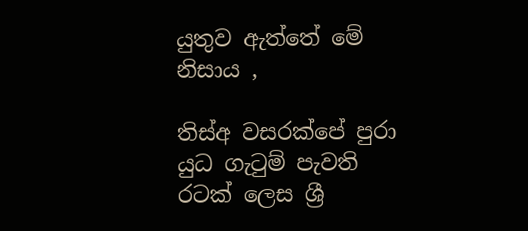යුතුව ඇත්තේ මේ නිසාය ,

තිස්අ වසරක්පේ පුරා යුධ ගැටුම් පැවති රටක් ලෙස ශ්‍රී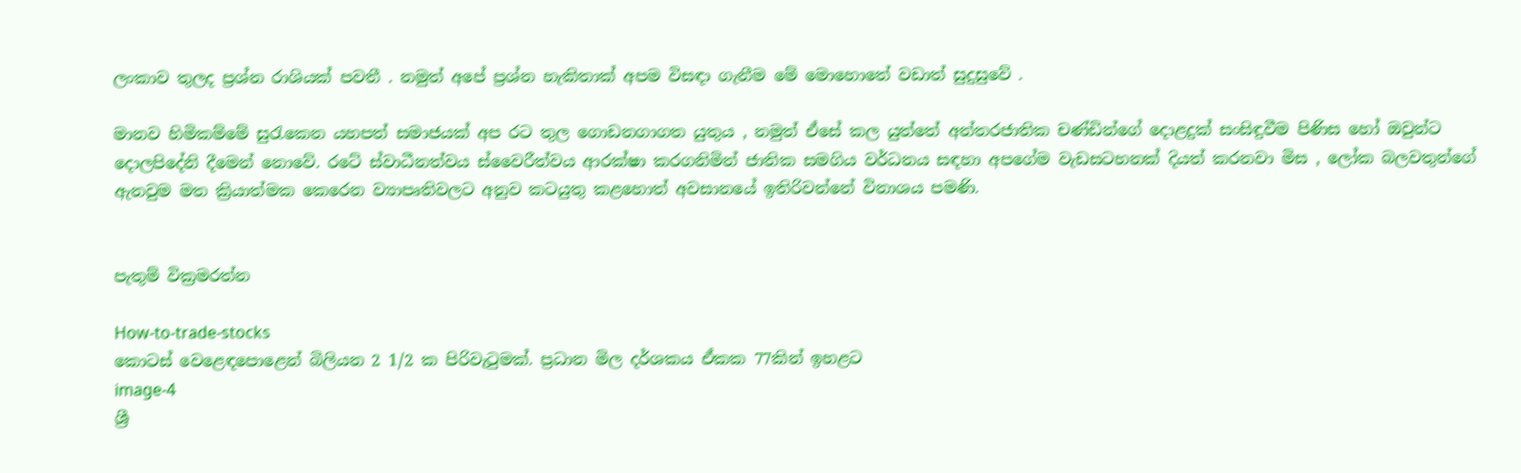ලංකාව තුලද ප්‍රශ්න රාශියක් පවතී . නමුත් අපේ ප්‍රශ්න හැකිතාක් අපම විසඳා ගැනීම මේ මොහොතේ වඩාත් සුදුසුවේ .

මානව හිමිකම්මේ සුරැකෙන යහපත් සමාජයක් අප රට තුල ගොඩනගාගත යුතුය , නමුත් ඒසේ කල යුත්තේ අන්තරජාතික චණ්ඩින්ගේ දොළදුක් සංසිඳුවීම පිණිස හෝ ඔවුන්ට දොලපිදේනි දීමෙන් නොවේ. රටේ ස්වාධීනත්වය ස්වෛරීත්වය ආරක්ෂා කරගනිමින් ජාතික සමගිය වර්ධනය සඳහා අපගේම වැඩසටහනක් දියත් කරනවා මිස , ලෝක බලවතුන්ගේ ඇනවුම මත ක්‍රියාත්මක කෙරෙන ව්‍යාපෘතිවලට අනුව කටයුතු කළහොත් අවසානයේ ඉතිරිවන්නේ විනාශය පමණි.


පැතුම් වික්‍රමරත්න

How-to-trade-stocks
කොටස් වෙළෙඳපොළෙන් බිලියන 2 1/2 ක පිරිවැටුමක්. ප්‍රධාන මිල දර්ශකය ඒකක 77කින් ඉහළට
image-4
ශ්‍රී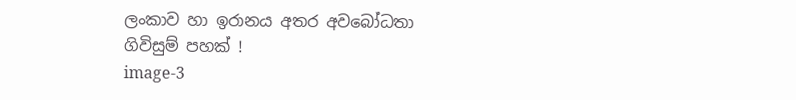ලංකාව හා ඉරානය අතර අවබෝධතා ගිවිසුම් පහක් !
image-3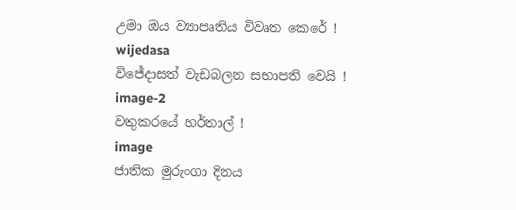උමා ඔය ව්‍යාපෘතිය විවෘත කෙරේ !
wijedasa
විජේදාසත් වැඩබලන සභාපති වෙයි !
image-2
වතුකරයේ හර්තාල් !
image
ජාතික මුරුංගා දිනය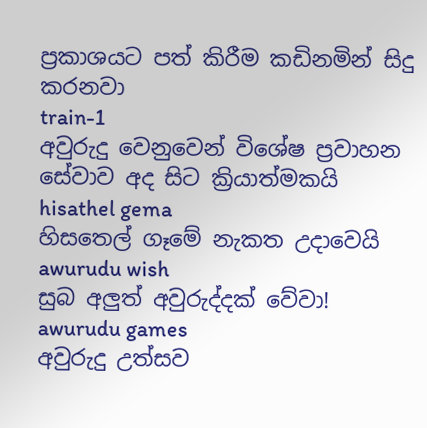ප්‍රකාශයට පත් කිරීම කඩිනමින් සිදු කරනවා
train-1
අවුරුදු වෙනුවෙන් විශේෂ ප්‍රවාහන සේවාව අද සිට ක්‍රියාත්මකයි
hisathel gema
හිසතෙල් ගෑමේ නැකත උදාවෙයි
awurudu wish
සුබ අලුත් අවුරුද්දක් වේවා!
awurudu games
අවුරුදු උත්සව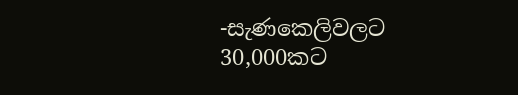-සැණකෙලිවලට 30,000කට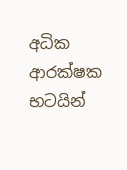අධික ආරක්ෂක භටයින්